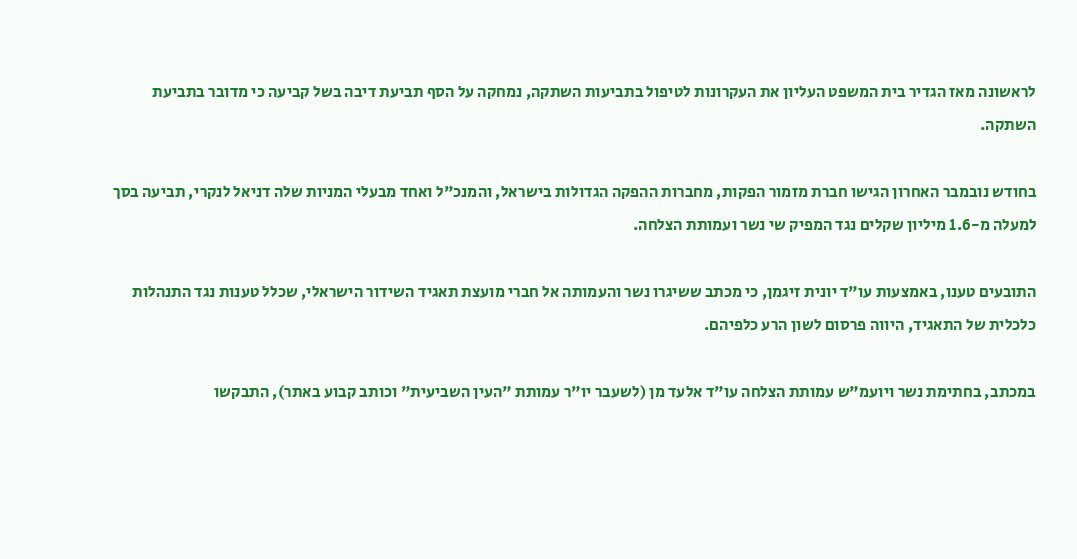לראשונה מאז הגדיר בית המשפט העליון את העקרונות לטיפול בתביעות השתקה, נמחקה על הסף תביעת דיבה בשל קביעה כי מדובר בתביעת השתקה.

בחודש נובמבר האחרון הגישו חברת מזמור הפקות, מחברות ההפקה הגדולות בישראל, והמנכ"ל ואחד מבעלי המניות שלה דניאל לנקרי, תביעה בסך למעלה מ-1.6 מיליון שקלים נגד המפיק שי נשר ועמותת הצלחה.

התובעים טענו, באמצעות עו"ד יונית זיגמן, כי מכתב ששיגרו נשר והעמותה אל חברי מועצת תאגיד השידור הישראלי, שכלל טענות נגד התנהלות כלכלית של התאגיד, היווה פרסום לשון הרע כלפיהם.

במכתב, בחתימת נשר ויועמ"ש עמותת הצלחה עו"ד אלעד מן (לשעבר יו"ר עמותת "העין השביעית" וכותב קבוע באתר), התבקשו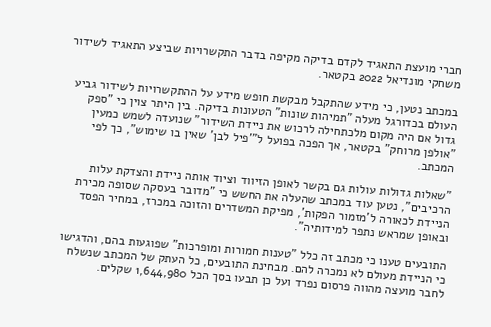חברי מועצת התאגיד לקדם בדיקה מקיפה בדבר התקשרויות שביצע התאגיד לשידור משחקי מונדיאל 2022 בקטאר.

במכתב נטען, כי מידע שהתקבל מבקשת חופש מידע על ההתקשרויות לשידור גביע העולם בכדורגל מעלה "תמיהות שונות" הטעונות בדיקה. בין היתר צוין כי "ספק גדול אם היה מקום מלכתחילה לרכוש את ניידת השידור" שנועדה לשמש כמעין "אולפן מרוחק" בקטאר, אך הפכה בפועל ל"'פיל לבן' שאין בו שימוש", כך לפי המכתב.

"שאלות גדולות עולות גם בקשר לאופן הזיווד וציוד אותה ניידת והצדקת עלות הרכיבים", נטען עוד במכתב שהעלה את החשש כי "מדובר בעסקה שסופה מכירת הניידת לכאורה ל'מזמור הפקות', מפיקת המשדרים והזוכה במכרז, במחיר הפסד ובאופן שמראש נתפר למידותיה".

התובעים טענו כי מכתב זה כלל "טענות חמורות ומופרכות" שפוגעות בהם, והדגישו כי הניידת מעולם לא נמכרה להם. מבחינת התובעים, כל העתק של המכתב שנשלח לחבר מועצה מהווה פרסום נפרד ועל כן תבעו בסך הכל 1,644,980 שקלים.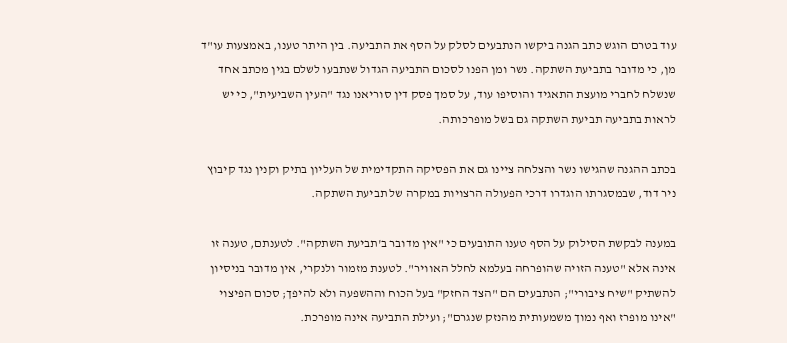עוד בטרם הוגש כתב הגנה ביקשו הנתבעים לסלק על הסף את התביעה. בין היתר טענו, באמצעות עו"ד מן, כי מדובר בתביעת השתקה. נשר ומן הפנו לסכום התביעה הגדול שנתבעו לשלם בגין מכתב אחד שנשלח לחברי מועצת התאגיד והוסיפו עוד, על סמך פסק דין סוריאנו נגד "העין השביעית", כי יש לראות בתביעה תביעת השתקה גם בשל מופרכותה.

בכתב ההגנה שהגישו נשר והצלחה ציינו גם את הפסיקה התקדימית של העליון בתיק וקנין נגד קיבוץ ניר דוד, שבמסגרתו הוגדרו דרכי הפעולה הרצויות במקרה של תביעת השתקה.

במענה לבקשת הסילוק על הסף טענו התובעים כי "אין מדובר ב'תביעת השתקה". לטענתם, טענה זו אינה אלא "טענה הזויה שהופרחה בעלמא לחלל האוויר". לטענת מזמור ולנקרי, אין מדובר בניסיון להשתיק "שיח ציבורי"; הנתבעים הם "הצד החזק" בעל הכוח וההשפעה ולא להיפך; סכום הפיצוי "אינו מופרז ואף נמוך משמעותית מהנזק שנגרם"; ועילת התביעה אינה מופרכת.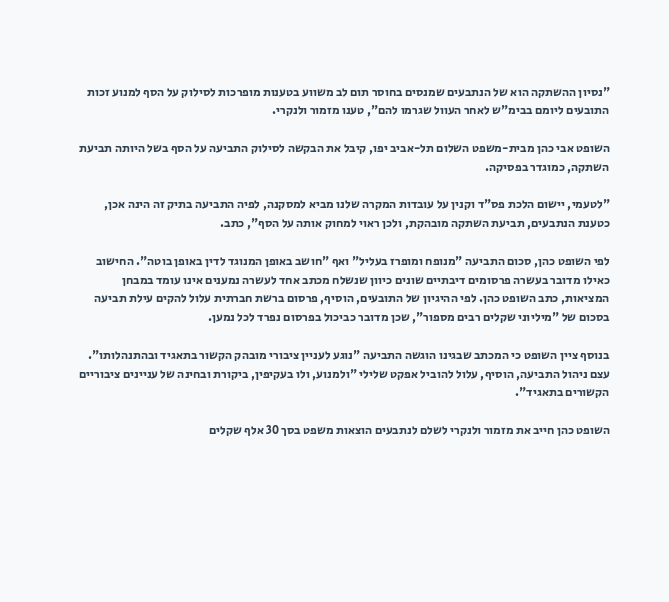"נסיון ההשתקה הוא של הנתבעים שמנסים בחוסר תום לב משווע בטענות מופרכות לסילוק על הסף למנוע זכות התובעים ליומם בבימ"ש לאחר העוול שגרמו להם", טענו מזמור ולנקרי.

השופט אבי כהן מבית-משפט השלום תל-אביב יפו, קיבל את הבקשה לסילוק התביעה על הסף בשל היותה תביעת השתקה, כמוגדר בפסיקה.

"לטעמי, יישום הלכת פס"ד וקנין על עובדות המקרה שלנו מביא למסקנה, לפיה התביעה בתיק זה הינה אכן, כטענת הנתבעים, תביעת השתקה מובהקת, ולכן ראוי למחוק אותה על הסף", כתב.

לפי השופט כהן, סכום התביעה "מנופח ומופרז בעליל" ואף "חושב באופן המנוגד לדין באופן בוטה". החישוב כאילו מדובר בעשרה פרסומים דיבתיים שונים כיוון שנשלח מכתב אחד לעשרה נמענים אינו עומד במבחן המציאות, כתב השופט כהן. לפי ההיגיון של התובעים, הוסיף, פרסום ברשת חברתית עלול להקים עילת תביעה בסכום של "מיליוני שקלים רבים מספור", שכן מדובר כביכול בפרסום נפרד לכל נמען.

בנוסף ציין השופט כי המכתב שבגינו הוגשה התביעה "נוגע לעניין ציבורי מובהק הקשור בתאגיד ובהתנהלותו". עצם ניהול התביעה, הוסיף, עלול להוביל אפקט שלילי "ולמנוע, ולו בעקיפין, ביקורת ובחינה של עניינים ציבוריים הקשורים בתאגיד".

השופט כהן חייב את מזמור ולנקרי לשלם לנתבעים הוצאות משפט בסך 30 אלף שקלים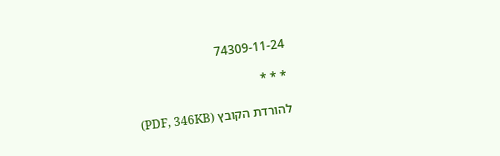74309-11-24

* * *

להורדת הקובץ (PDF, 346KB)